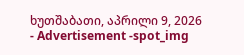ხუთშაბათი, აპრილი 9, 2026
- Advertisement -spot_img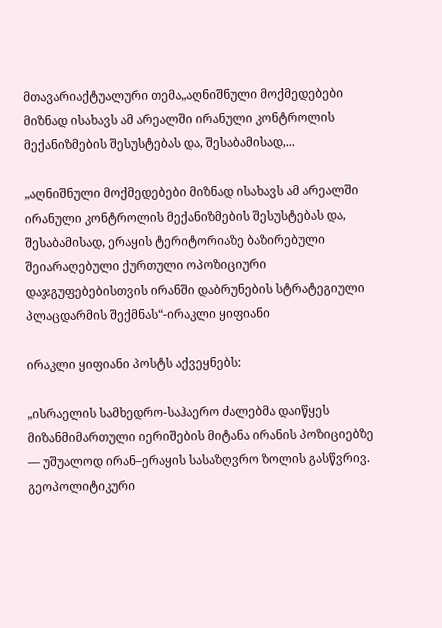მთავარიაქტუალური თემა„აღნიშნული მოქმედებები მიზნად ისახავს ამ არეალში ირანული კონტროლის მექანიზმების შესუსტებას და, შესაბამისად,...

„აღნიშნული მოქმედებები მიზნად ისახავს ამ არეალში ირანული კონტროლის მექანიზმების შესუსტებას და, შესაბამისად, ერაყის ტერიტორიაზე ბაზირებული შეიარაღებული ქურთული ოპოზიციური დაჯგუფებებისთვის ირანში დაბრუნების სტრატეგიული პლაცდარმის შექმნას“-ირაკლი ყიფიანი

ირაკლი ყიფიანი პოსტს აქვეყნებს:

„ისრაელის სამხედრო-საჰაერო ძალებმა დაიწყეს მიზანმიმართული იერიშების მიტანა ირანის პოზიციებზე — უშუალოდ ირან–ერაყის სასაზღვრო ზოლის გასწვრივ. გეოპოლიტიკური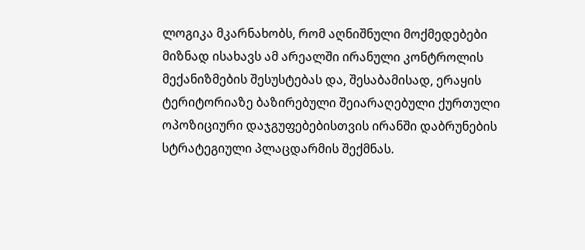ლოგიკა მკარნახობს, რომ აღნიშნული მოქმედებები მიზნად ისახავს ამ არეალში ირანული კონტროლის მექანიზმების შესუსტებას და, შესაბამისად, ერაყის ტერიტორიაზე ბაზირებული შეიარაღებული ქურთული ოპოზიციური დაჯგუფებებისთვის ირანში დაბრუნების სტრატეგიული პლაცდარმის შექმნას.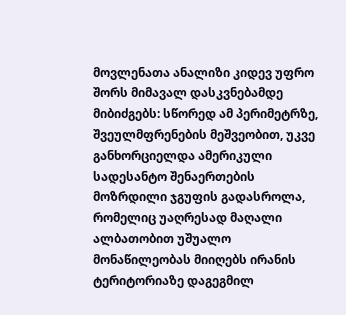მოვლენათა ანალიზი კიდევ უფრო შორს მიმავალ დასკვნებამდე მიბიძგებს: სწორედ ამ პერიმეტრზე, შვეულმფრენების მეშვეობით, უკვე განხორციელდა ამერიკული სადესანტო შენაერთების მოზრდილი ჯგუფის გადასროლა, რომელიც უაღრესად მაღალი ალბათობით უშუალო მონაწილეობას მიიღებს ირანის ტერიტორიაზე დაგეგმილ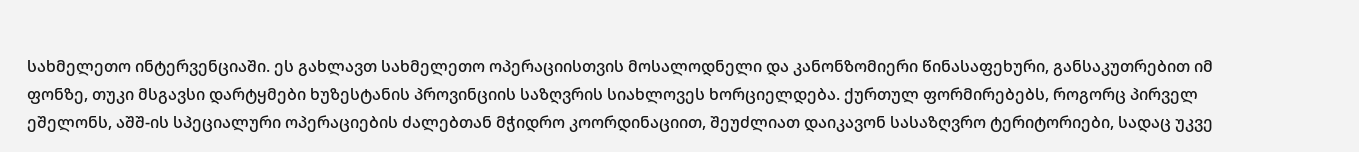სახმელეთო ინტერვენციაში. ეს გახლავთ სახმელეთო ოპერაციისთვის მოსალოდნელი და კანონზომიერი წინასაფეხური, განსაკუთრებით იმ ფონზე, თუკი მსგავსი დარტყმები ხუზესტანის პროვინციის საზღვრის სიახლოვეს ხორციელდება. ქურთულ ფორმირებებს, როგორც პირველ ეშელონს, აშშ-ის სპეციალური ოპერაციების ძალებთან მჭიდრო კოორდინაციით, შეუძლიათ დაიკავონ სასაზღვრო ტერიტორიები, სადაც უკვე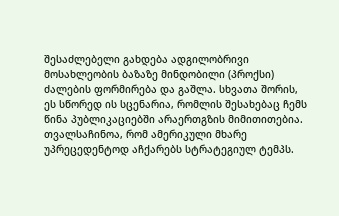შესაძლებელი გახდება ადგილობრივი მოსახლეობის ბაზაზე მინდობილი (პროქსი) ძალების ფორმირება და გაშლა. სხვათა შორის, ეს სწორედ ის სცენარია, რომლის შესახებაც ჩემს წინა პუბლიკაციებში არაერთგზის მიმითითებია.
თვალსაჩინოა, რომ ამერიკული მხარე უპრეცედენტოდ აჩქარებს სტრატეგიულ ტემპს.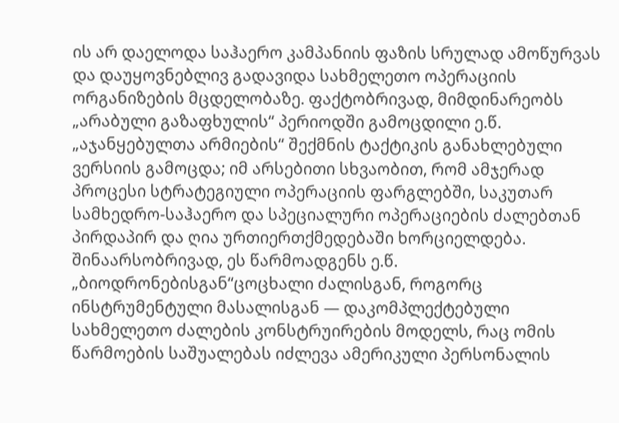ის არ დაელოდა საჰაერო კამპანიის ფაზის სრულად ამოწურვას და დაუყოვნებლივ გადავიდა სახმელეთო ოპერაციის ორგანიზების მცდელობაზე. ფაქტობრივად, მიმდინარეობს „არაბული გაზაფხულის“ პერიოდში გამოცდილი ე.წ. „აჯანყებულთა არმიების“ შექმნის ტაქტიკის განახლებული ვერსიის გამოცდა; იმ არსებითი სხვაობით, რომ ამჯერად პროცესი სტრატეგიული ოპერაციის ფარგლებში, საკუთარ სამხედრო-საჰაერო და სპეციალური ოპერაციების ძალებთან პირდაპირ და ღია ურთიერთქმედებაში ხორციელდება. შინაარსობრივად, ეს წარმოადგენს ე.წ. „ბიოდრონებისგან“ცოცხალი ძალისგან, როგორც ინსტრუმენტული მასალისგან — დაკომპლექტებული სახმელეთო ძალების კონსტრუირების მოდელს, რაც ომის წარმოების საშუალებას იძლევა ამერიკული პერსონალის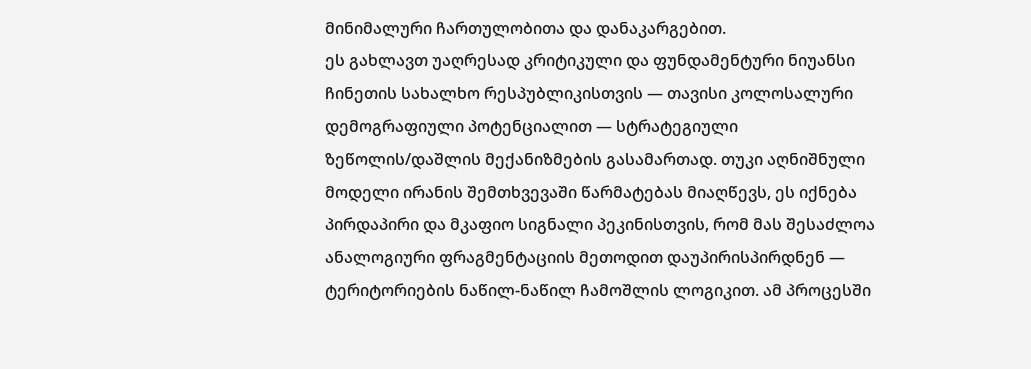მინიმალური ჩართულობითა და დანაკარგებით.
ეს გახლავთ უაღრესად კრიტიკული და ფუნდამენტური ნიუანსი ჩინეთის სახალხო რესპუბლიკისთვის — თავისი კოლოსალური დემოგრაფიული პოტენციალით — სტრატეგიული ზეწოლის/დაშლის მექანიზმების გასამართად. თუკი აღნიშნული მოდელი ირანის შემთხვევაში წარმატებას მიაღწევს, ეს იქნება პირდაპირი და მკაფიო სიგნალი პეკინისთვის, რომ მას შესაძლოა ანალოგიური ფრაგმენტაციის მეთოდით დაუპირისპირდნენ — ტერიტორიების ნაწილ-ნაწილ ჩამოშლის ლოგიკით. ამ პროცესში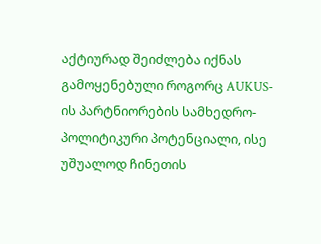აქტიურად შეიძლება იქნას გამოყენებული როგორც AUKUS-ის პარტნიორების სამხედრო-პოლიტიკური პოტენციალი, ისე უშუალოდ ჩინეთის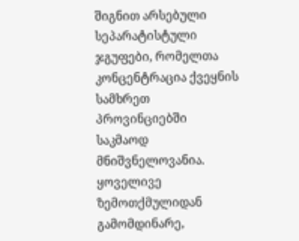შიგნით არსებული სეპარატისტული ჯგუფები, რომელთა კონცენტრაცია ქვეყნის სამხრეთ პროვინციებში საკმაოდ მნიშვნელოვანია.
ყოველივე ზემოთქმულიდან გამომდინარე,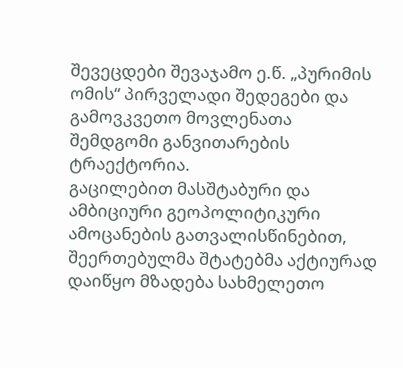შევეცდები შევაჯამო ე.წ. „პურიმის ომის“ პირველადი შედეგები და გამოვკვეთო მოვლენათა შემდგომი განვითარების ტრაექტორია.
გაცილებით მასშტაბური და ამბიციური გეოპოლიტიკური ამოცანების გათვალისწინებით, შეერთებულმა შტატებმა აქტიურად დაიწყო მზადება სახმელეთო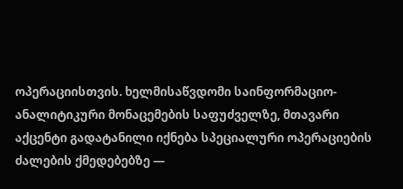ოპერაციისთვის. ხელმისაწვდომი საინფორმაციო-ანალიტიკური მონაცემების საფუძველზე, მთავარი აქცენტი გადატანილი იქნება სპეციალური ოპერაციების ძალების ქმედებებზე —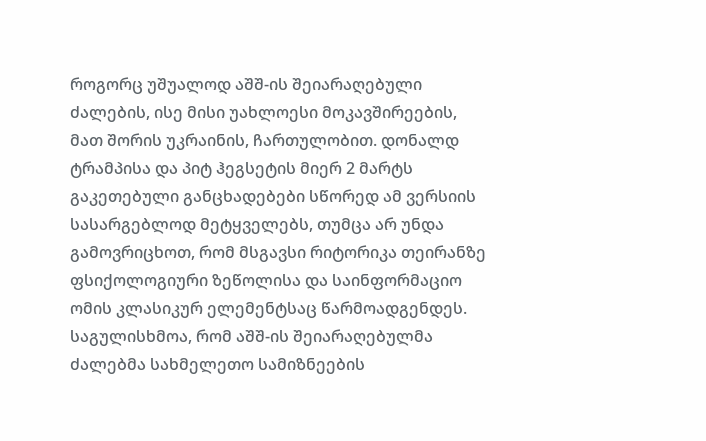როგორც უშუალოდ აშშ-ის შეიარაღებული ძალების, ისე მისი უახლოესი მოკავშირეების, მათ შორის უკრაინის, ჩართულობით. დონალდ ტრამპისა და პიტ ჰეგსეტის მიერ 2 მარტს გაკეთებული განცხადებები სწორედ ამ ვერსიის სასარგებლოდ მეტყველებს, თუმცა არ უნდა გამოვრიცხოთ, რომ მსგავსი რიტორიკა თეირანზე ფსიქოლოგიური ზეწოლისა და საინფორმაციო ომის კლასიკურ ელემენტსაც წარმოადგენდეს. საგულისხმოა, რომ აშშ-ის შეიარაღებულმა ძალებმა სახმელეთო სამიზნეების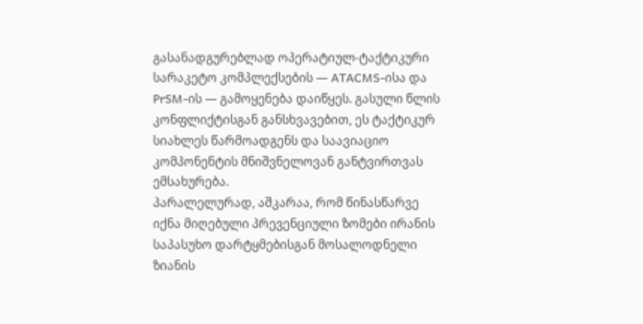გასანადგურებლად ოპერატიულ-ტაქტიკური სარაკეტო კომპლექსების — ATACMS-ისა და PrSM-ის — გამოყენება დაიწყეს. გასული წლის კონფლიქტისგან განსხვავებით, ეს ტაქტიკურ სიახლეს წარმოადგენს და საავიაციო კომპონენტის მნიშვნელოვან განტვირთვას ემსახურება.
პარალელურად, აშკარაა, რომ წინასწარვე იქნა მიღებული პრევენციული ზომები ირანის საპასუხო დარტყმებისგან მოსალოდნელი ზიანის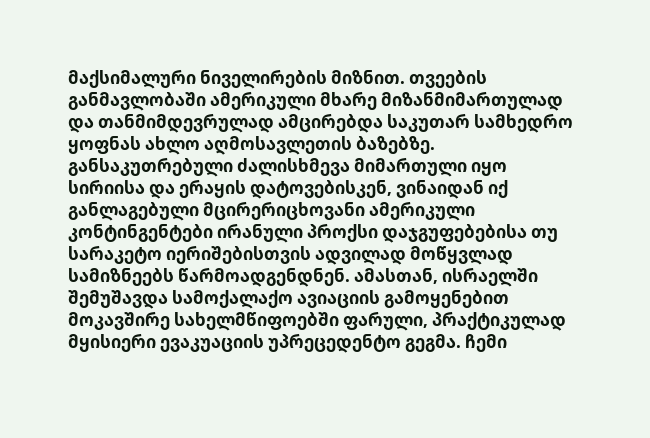მაქსიმალური ნიველირების მიზნით. თვეების განმავლობაში ამერიკული მხარე მიზანმიმართულად და თანმიმდევრულად ამცირებდა საკუთარ სამხედრო ყოფნას ახლო აღმოსავლეთის ბაზებზე. განსაკუთრებული ძალისხმევა მიმართული იყო სირიისა და ერაყის დატოვებისკენ, ვინაიდან იქ განლაგებული მცირერიცხოვანი ამერიკული კონტინგენტები ირანული პროქსი დაჯგუფებებისა თუ სარაკეტო იერიშებისთვის ადვილად მოწყვლად სამიზნეებს წარმოადგენდნენ. ამასთან, ისრაელში შემუშავდა სამოქალაქო ავიაციის გამოყენებით მოკავშირე სახელმწიფოებში ფარული, პრაქტიკულად მყისიერი ევაკუაციის უპრეცედენტო გეგმა. ჩემი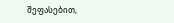შეფასებით,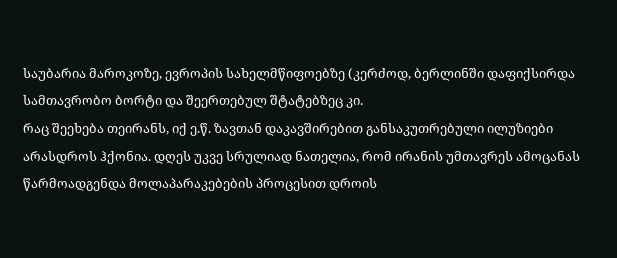საუბარია მაროკოზე, ევროპის სახელმწიფოებზე (კერძოდ, ბერლინში დაფიქსირდა სამთავრობო ბორტი და შეერთებულ შტატებზეც კი.
რაც შეეხება თეირანს, იქ ე.წ. ზავთან დაკავშირებით განსაკუთრებული ილუზიები არასდროს ჰქონია. დღეს უკვე სრულიად ნათელია, რომ ირანის უმთავრეს ამოცანას წარმოადგენდა მოლაპარაკებების პროცესით დროის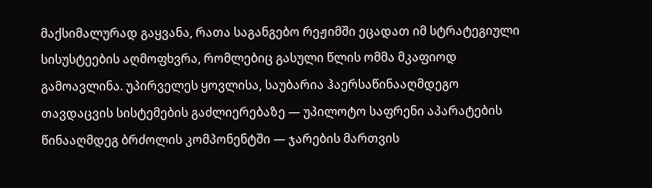მაქსიმალურად გაყვანა, რათა საგანგებო რეჟიმში ეცადათ იმ სტრატეგიული სისუსტეების აღმოფხვრა, რომლებიც გასული წლის ომმა მკაფიოდ გამოავლინა. უპირველეს ყოვლისა, საუბარია ჰაერსაწინააღმდეგო თავდაცვის სისტემების გაძლიერებაზე — უპილოტო საფრენი აპარატების წინააღმდეგ ბრძოლის კომპონენტში — ჯარების მართვის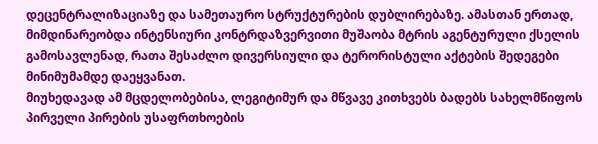დეცენტრალიზაციაზე და სამეთაურო სტრუქტურების დუბლირებაზე. ამასთან ერთად, მიმდინარეობდა ინტენსიური კონტრდაზვერვითი მუშაობა მტრის აგენტურული ქსელის გამოსავლენად, რათა შესაძლო დივერსიული და ტერორისტული აქტების შედეგები მინიმუმამდე დაეყვანათ.
მიუხედავად ამ მცდელობებისა, ლეგიტიმურ და მწვავე კითხვებს ბადებს სახელმწიფოს პირველი პირების უსაფრთხოების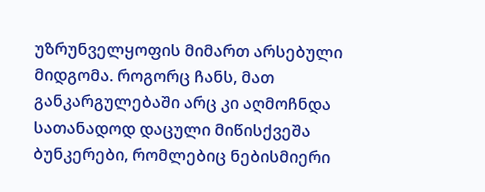უზრუნველყოფის მიმართ არსებული მიდგომა. როგორც ჩანს, მათ განკარგულებაში არც კი აღმოჩნდა სათანადოდ დაცული მიწისქვეშა ბუნკერები, რომლებიც ნებისმიერი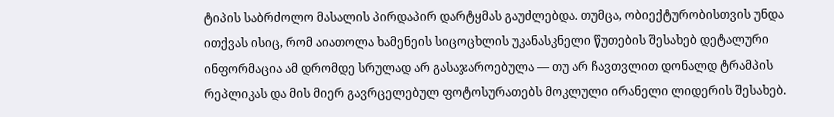ტიპის საბრძოლო მასალის პირდაპირ დარტყმას გაუძლებდა. თუმცა, ობიექტურობისთვის უნდა ითქვას ისიც, რომ აიათოლა ხამენეის სიცოცხლის უკანასკნელი წუთების შესახებ დეტალური ინფორმაცია ამ დრომდე სრულად არ გასაჯაროებულა — თუ არ ჩავთვლით დონალდ ტრამპის რეპლიკას და მის მიერ გავრცელებულ ფოტოსურათებს მოკლული ირანელი ლიდერის შესახებ.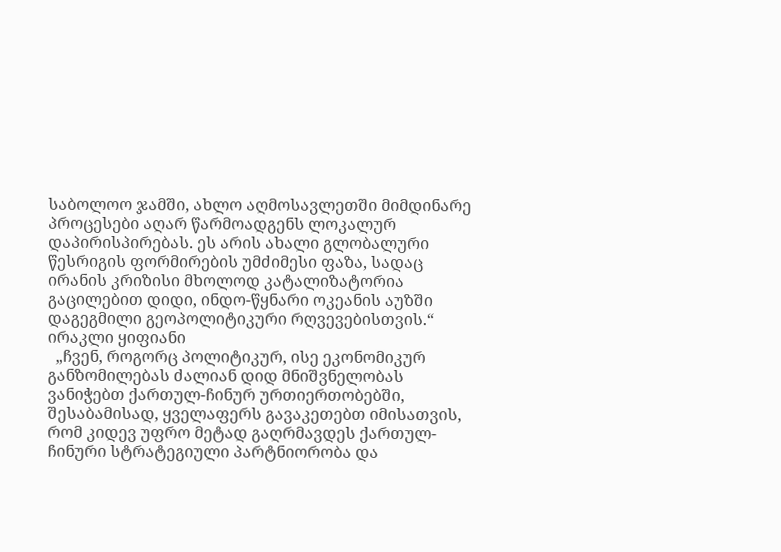საბოლოო ჯამში, ახლო აღმოსავლეთში მიმდინარე პროცესები აღარ წარმოადგენს ლოკალურ დაპირისპირებას. ეს არის ახალი გლობალური წესრიგის ფორმირების უმძიმესი ფაზა, სადაც ირანის კრიზისი მხოლოდ კატალიზატორია გაცილებით დიდი, ინდო-წყნარი ოკეანის აუზში დაგეგმილი გეოპოლიტიკური რღვევებისთვის.“
ირაკლი ყიფიანი
  „ჩვენ, როგორც პოლიტიკურ, ისე ეკონომიკურ განზომილებას ძალიან დიდ მნიშვნელობას ვანიჭებთ ქართულ-ჩინურ ურთიერთობებში, შესაბამისად, ყველაფერს გავაკეთებთ იმისათვის, რომ კიდევ უფრო მეტად გაღრმავდეს ქართულ-ჩინური სტრატეგიული პარტნიორობა და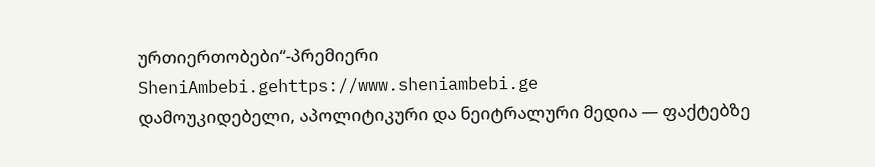ურთიერთობები“-პრემიერი
SheniAmbebi.gehttps://www.sheniambebi.ge
დამოუკიდებელი, აპოლიტიკური და ნეიტრალური მედია — ფაქტებზე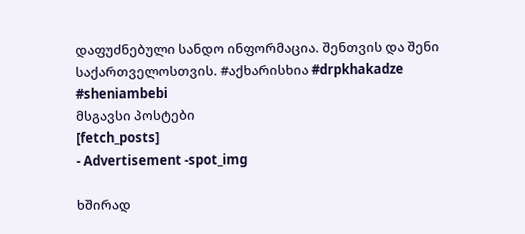დაფუძნებული სანდო ინფორმაცია. შენთვის და შენი საქართველოსთვის. #აქხარისხია #drpkhakadze #sheniambebi
მსგავსი პოსტები
[fetch_posts]
- Advertisement -spot_img

ხშირად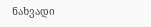ნახვადი